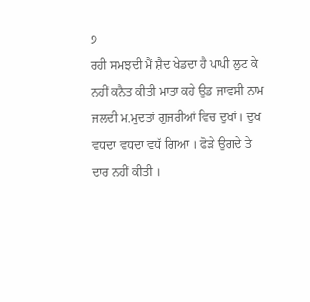੭
ਰਹੀ ਸਮਝਦੀ ਮੈਂ ਸ਼ੈਦ ਖੇਡਦਾ ਹੈ ਪਾਪੀ ਲੁਟ ਕੇ ਨਹੀਂ ਕਨੈਤ ਕੀਤੀ ਮਾਤਾ ਕਹੇ ਉਡ ਜਾਵਸੀ ਨਾਮ ਜਲਦੀ ਮ.ਮੁਦਤਾਂ ਗੁਜਰੀਆਂ ਵਿਚ ਦੁਖਾਂ। ਦੁਖ ਵਧਦਾ ਵਧਦਾ ਵਧੱ ਗਿਆ । ਫੋੜੇ ਉਗਦੇ ਤੇ ਦਾਰ ਨਹੀਂ ਕੀਤੀ ।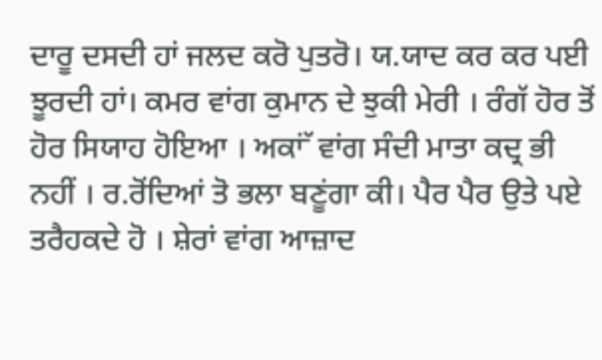ਦਾਰੂ ਦਸਦੀ ਹਾਂ ਜਲਦ ਕਰੋ ਪੁਤਰੋ। ਯ.ਯਾਦ ਕਰ ਕਰ ਪਈ ਝੂਰਦੀ ਹਾਂ। ਕਮਰ ਵਾਂਗ ਕੁਮਾਨ ਦੇ ਝੁਕੀ ਮੇਰੀ । ਰੰਗੱ ਹੋਰ ਤੋਂ ਹੋਰ ਸਿਯਾਹ ਹੋਇਆ । ਅਕਾਂੱ ਵਾਂਗ ਸੰਦੀ ਮਾਤਾ ਕਦ੍ਰ ਭੀ ਨਹੀਂ । ਰ.ਰੋਂਦਿਆਂ ਤੋ ਭਲਾ ਬਣੂਂਗਾ ਕੀ। ਪੈਰ ਪੈਰ ਉਤੇ ਪਏ ਤਰੈਹਕਦੇ ਹੋ । ਸ਼ੇਰਾਂ ਵਾਂਗ ਆਜ਼ਾਦ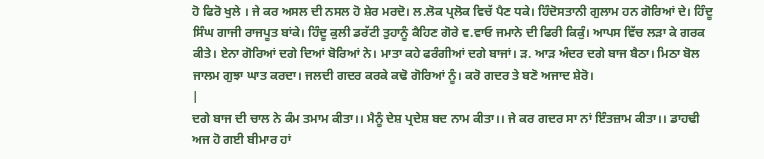ਹੋ ਫਿਰੋ ਖੁਲੇ । ਜੇ ਕਰ ਅਸਲ ਦੀ ਨਸਲ ਹੋ ਸ਼ੇਰ ਮਰਦੋ। ਲ.ਲੋਕ ਪ੍ਰਲੋਕ ਵਿਚੱ ਪੈਣ ਧਕੇ। ਹਿੰਦੋਸਤਾਨੀ ਗੁਲਾਮ ਹਨ ਗੋਰਿਆਂ ਦੇ। ਹਿੰਦੂ ਸਿੰਘ ਗਾਜੀ ਰਾਜਪੂਤ ਬਾਂਕੇ। ਹਿੰਦੂ ਕੁਲੀ ਡਰੱਟੀ ਤੁਹਾਨੂੰ ਕੈਹਿਣ ਗੋਰੇ ਵ.ਵਾਓ ਜਮਾਨੇ ਦੀ ਫਿਰੀ ਕਿਕੁੰ। ਆਪਸ ਵਿੱਚ ਲੜਾ ਕੇ ਗਰਕ ਕੀਤੇ। ਏਨਾ ਗੋਰਿਆਂ ਦਗੇ ਦਿਆਂ ਬੋਰਿਆਂ ਨੇ। ਮਾਤਾ ਕਹੇ ਫਰੰਗੀਆਂ ਦਗੇ ਬਾਜਾਂ। ੜ. ਆੜ ਅੰਦਰ ਦਗੇ ਬਾਜ ਬੈਠਾ। ਮਿਠਾ ਬੋਲ ਜਾਲਮ ਗੁਝਾ ਘਾਤ ਕਰਦਾ। ਜਲਦੀ ਗਦਰ ਕਰਕੇ ਕਢੋ ਗੋਰਿਆਂ ਨੂੰ। ਕਰੋ ਗਦਰ ਤੇ ਬਣੋ ਅਜਾਦ ਸ਼ੇਰੋ।
|
ਦਗੇ ਬਾਜ ਦੀ ਚਾਲ ਨੇ ਕੰਮ ਤਮਾਮ ਕੀਤਾ।। ਮੈਨੂੰ ਦੇਸ਼ ਪ੍ਰਦੇਸ਼ ਬਦ ਨਾਮ ਕੀਤਾ।। ਜੇ ਕਰ ਗਦਰ ਸਾ ਨਾਂ ਇੰਤਜ਼ਾਮ ਕੀਤਾ।। ਡਾਹਢੀ ਅਜ ਹੋ ਗਈ ਬੀਮਾਰ ਹਾਂ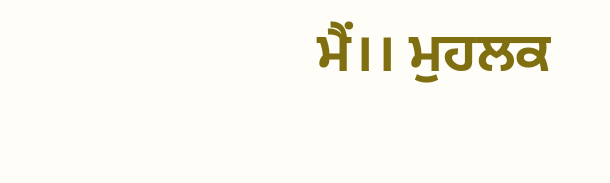ਮੈਂ।। ਮੁਹਲਕ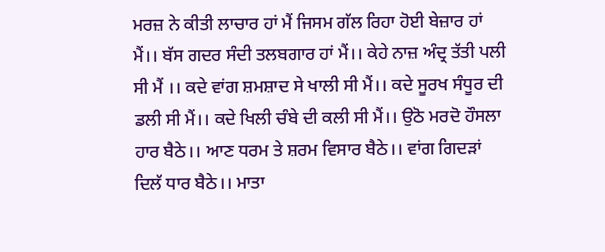ਮਰਜ਼ ਨੇ ਕੀਤੀ ਲਾਚਾਰ ਹਾਂ ਮੈਂ ਜਿਸਮ ਗੱਲ ਰਿਹਾ ਹੋਈ ਬੇਜ਼ਾਰ ਹਾਂ ਮੈਂ।। ਬੱਸ ਗਦਰ ਸੰਦੀ ਤਲਬਗਾਰ ਹਾਂ ਮੈਂ।। ਕੇਹੇ ਨਾਜ਼ ਅੰਦ੍ਰ ਤੱਤੀ ਪਲੀ ਸੀ ਮੈਂ ।। ਕਦੇ ਵਾਂਗ ਸ਼ਮਸ਼ਾਦ ਸੇ ਖਾਲੀ ਸੀ ਮੈਂ।। ਕਦੇ ਸੂਰਖ ਸੰਧੂਰ ਦੀ ਡਲੀ ਸੀ ਮੈਂ।। ਕਦੇ ਖਿਲੀ ਚੰਬੇ ਦੀ ਕਲੀ ਸੀ ਮੈਂ।। ਉਠੋ ਮਰਦੋ ਹੌਸਲਾ ਹਾਰ ਬੈਠੇ।। ਆਣ ਧਰਮ ਤੇ ਸ਼ਰਮ ਵਿਸਾਰ ਬੈਠੇ।। ਵਾਂਗ ਗਿਦੜਾਂ ਦਿਲੱ ਧਾਰ ਬੈਠੇ।। ਮਾਤਾ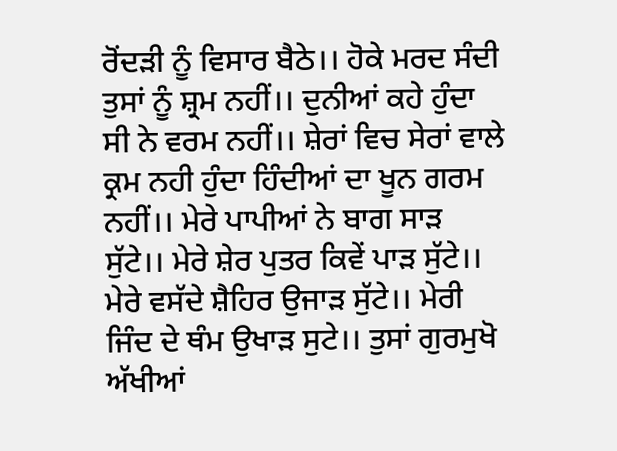ਰੋਂਦੜੀ ਨੂੰ ਵਿਸਾਰ ਬੈਠੇ।। ਹੋਕੇ ਮਰਦ ਸੰਦੀ ਤੁਸਾਂ ਨੂੰ ਸ਼੍ਰਮ ਨਹੀਂ।। ਦੁਨੀਆਂ ਕਹੇ ਹੁੰਦਾ ਸੀ ਨੇ ਵਰਮ ਨਹੀਂ।। ਸ਼ੇਰਾਂ ਵਿਚ ਸੇਰਾਂ ਵਾਲੇ ਕ੍ਰਮ ਨਹੀ ਹੁੰਦਾ ਹਿੰਦੀਆਂ ਦਾ ਖੂਨ ਗਰਮ ਨਹੀਂ।। ਮੇਰੇ ਪਾਪੀਆਂ ਨੇ ਬਾਗ ਸਾੜ ਸੁੱਟੇ।। ਮੇਰੇ ਸ਼ੇਰ ਪੁਤਰ ਕਿਵੇਂ ਪਾੜ ਸੁੱਟੇ।। ਮੇਰੇ ਵਸੱਦੇ ਸ਼ੈਹਿਰ ਉਜਾੜ ਸੁੱਟੇ।। ਮੇਰੀ ਜਿੰਦ ਦੇ ਥੰਮ ਉਖਾੜ ਸੁਟੇ।। ਤੁਸਾਂ ਗੁਰਮੁਖੋ ਅੱਖੀਆਂ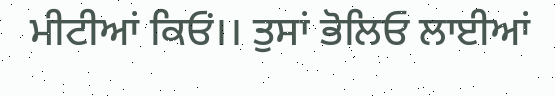ਮੀਟੀਆਂ ਕਿਓਂ।। ਤੁਸਾਂ ਭੋਲਿਓ ਲਾਈਆਂ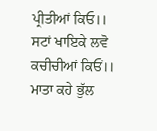ਪ੍ਰੀਤੀਆਂ ਕਿਓ।। ਸਟਾਂ ਖਾਇਕੇ ਲਵੋ ਕਚੀਚੀਆਂ ਕਿਓਂ।। ਮਾਤਾ ਕਹੇ ਭੁੱਲ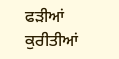ਫੜੀਆਂ ਕੁਰੀਤੀਆਂ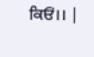ਕਿਓਂ।। |